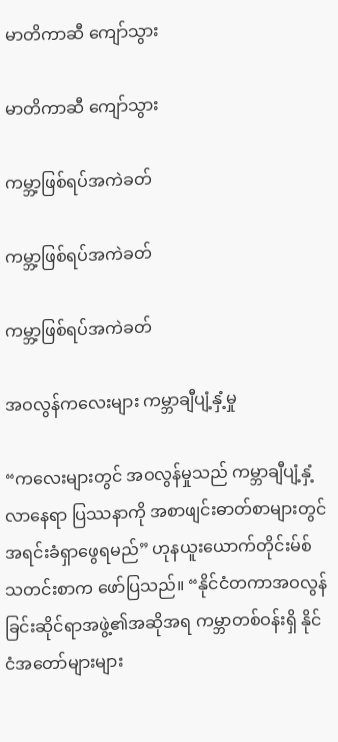မာတိကာဆီ ကျော်သွား

မာတိကာဆီ ကျော်သွား

ကမ္ဘာ့ဖြစ်ရပ်အကဲခတ်

ကမ္ဘာ့ဖြစ်ရပ်အကဲခတ်

ကမ္ဘာ့ဖြစ်ရပ်အကဲခတ်

အဝလွန်ကလေးများ ကမ္ဘာချီပျံ့နှံ့မှု

“ကလေးများတွင် အဝလွန်မှုသည် ကမ္ဘာချီပျံ့နှံ့လာနေရာ ပြဿနာကို အစာဖျင်းဓာတ်စာများတွင် အရင်းခံရှာဖွေရမည်” ဟုနယူးယောက်တိုင်းမ်စ်သတင်းစာက ဖော်ပြသည်။ “နိုင်ငံတကာအဝလွန်ခြင်းဆိုင်ရာအဖွဲ့၏အဆိုအရ ကမ္ဘာတစ်ဝန်းရှိ နိုင်ငံအတော်များများ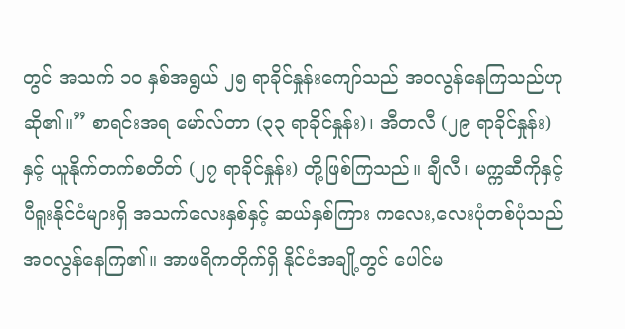တွင် အသက် ၁၀ နှစ်အရွယ် ၂၅ ရာခိုင်နှုန်းကျော်သည် အဝလွန်နေကြသည်ဟုဆို၏။” စာရင်းအရ မော်လ်တာ (၃၃ ရာခိုင်နှုန်း)၊ အီတလီ (၂၉ ရာခိုင်နှုန်း)နှင့် ယူနိုက်တက်စတိတ် (၂၇ ရာခိုင်နှုန်း) တို့ဖြစ်ကြသည်။ ချီလီ၊ မက္ကဆီကိုနှင့် ပီရူးနိုင်ငံများရှိ အသက်လေးနှစ်နှင့် ဆယ်နှစ်ကြား ကလေး,လေးပုံတစ်ပုံသည် အဝလွန်နေကြ၏။ အာဖရိကတိုက်ရှိ နိုင်ငံအချို့တွင် ပေါင်မ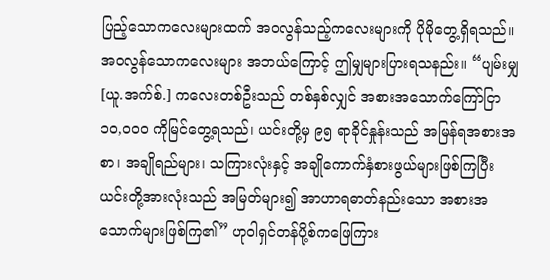ပြည့်သောကလေးများထက် အဝလွန်သည့်ကလေးများကို ပိုမိုတွေ့ရှိရသည်။ အဝလွန်သောကလေးများ အဘယ်ကြောင့် ဤမျှများပြားရသနည်း။ “ပျမ်းမျှ [ယူ.အက်စ်.] ကလေးတစ်ဦးသည် တစ်နှစ်လျှင် အစားအသောက်ကြော်ငြာ ၁၀,၀၀၀ ကိုမြင်တွေ့ရသည်၊ ယင်းတို့မှ ၉၅ ရာခိုင်နှုန်းသည် အမြန်ရအစားအစာ၊ အချိုရည်များ၊ သကြားလုံးနှင့် အချိုကောက်နှံစားဖွယ်များဖြစ်ကြပြီး ယင်းတို့အားလုံးသည် အမြတ်များ၍ အာဟာရဓာတ်နည်းသော အစားအသောက်များဖြစ်ကြ၏” ဟုဝါရှင်တန်ပို့စ်ကဖြေကြား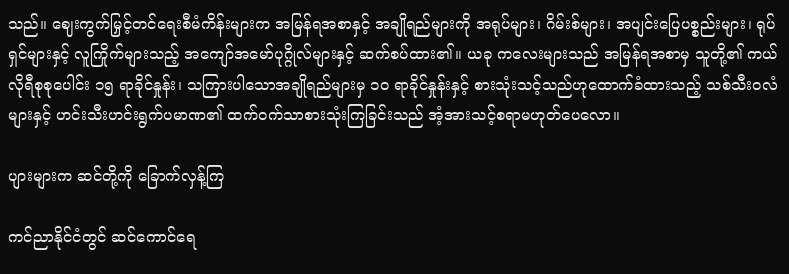သည်။ ဈေးကွက်မြှင့်တင်ရေးစီမံကိန်းများက အမြန်ရအစာနှင့် အချိုရည်များကို အရုပ်များ၊ ဂိမ်းစ်များ၊ အပျင်းပြေပစ္စည်းများ၊ ရုပ်ရှင်များနှင့် လူကြိုက်များသည့် အကျော်အမော်ပုဂ္ဂိုလ်များနှင့် ဆက်စပ်ထား၏။ ယခု ကလေးများသည် အမြန်ရအစာမှ သူတို့၏ ကယ်လိုရီစုစုပေါင်း ၁၅ ရာခိုင်နှုန်း၊ သကြားပါသောအချိုရည်များမှ ၁၀ ရာခိုင်နှုန်းနှင့် စားသုံးသင့်သည်ဟုထောက်ခံထားသည့် သစ်သီးဝလံများနှင့် ဟင်းသီးဟင်းရွက်ပမာဏ၏ ထက်ဝက်သာစားသုံးကြခြင်းသည် အံ့အားသင့်စရာမဟုတ်ပေလော။

ပျားများက ဆင်တို့ကို ခြောက်လှန့်ကြ

ကင်ညာနိုင်ငံတွင် ဆင်ကောင်ရေ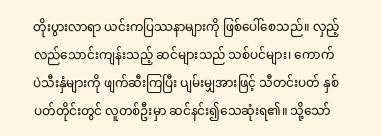တိုးပွားလာရာ ယင်းကပြဿနာများကို ဖြစ်ပေါ်စေသည်။ လှည့်လည်သောင်းကျန်းသည့် ဆင်များသည် သစ်ပင်များ၊ ကောက်ပဲသီးနှံများကို ဖျက်ဆီးကြပြီး ပျမ်းမျှအားဖြင့် သီတင်းပတ် နှစ်ပတ်တိုင်းတွင် လူတစ်ဦးမှာ ဆင်နင်း၍သေဆုံးရ၏။ သို့သော်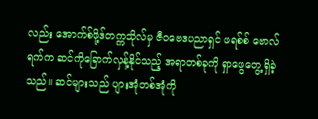လည်း အောက်စ်ဖို့ဒ်တက္ကသိုလ်မှ ဇီဝဗေဒပညာရှင် ဖရစ်စ် ဗောလ်ရက်က ဆင်ကိုခြောက်လှန့်နိုင်သည့် အရာတစ်ခုကို ရှာဖွေတွေ့ရှိခဲ့သည်။ ဆင်များသည် ပျားအုံတစ်အုံကို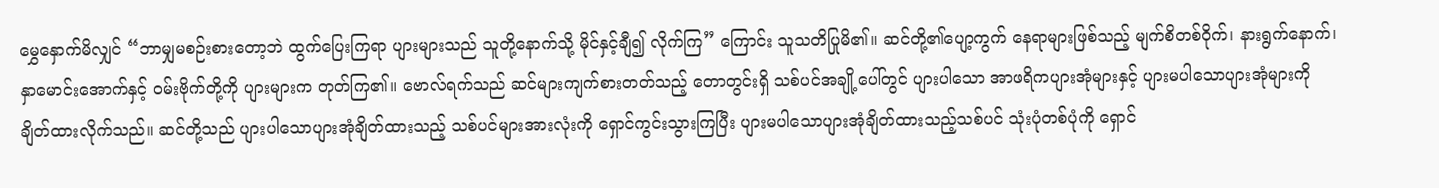မွှေနှောက်မိလျှင် “ဘာမျှမစဉ်းစားတော့ဘဲ ထွက်ပြေးကြရာ ပျားများသည် သူတို့နောက်သို့ မိုင်နှင့်ချီ၍ လိုက်ကြ” ကြောင်း သူသတိပြုမိ၏။ ဆင်တို့၏ပျော့ကွက် နေရာများဖြစ်သည့် မျက်စိတစ်ဝိုက်၊ နားရွက်နောက်၊ နှာမောင်းအောက်နှင့် ဝမ်းဗိုက်တို့ကို ပျားများက တုတ်ကြ၏။ ဗောလ်ရက်သည် ဆင်များကျက်စားတတ်သည့် တောတွင်းရှိ သစ်ပင်အချို့ပေါ်တွင် ပျားပါသော အာဖရိကပျားအုံများနှင့် ပျားမပါသောပျားအုံများကို ချိတ်ထားလိုက်သည်။ ဆင်တို့သည် ပျားပါသောပျားအုံချိတ်ထားသည့် သစ်ပင်များအားလုံးကို ရှောင်ကွင်းသွားကြပြီး ပျားမပါသောပျားအုံချိတ်ထားသည့်သစ်ပင် သုံးပုံတစ်ပုံကို ရှောင်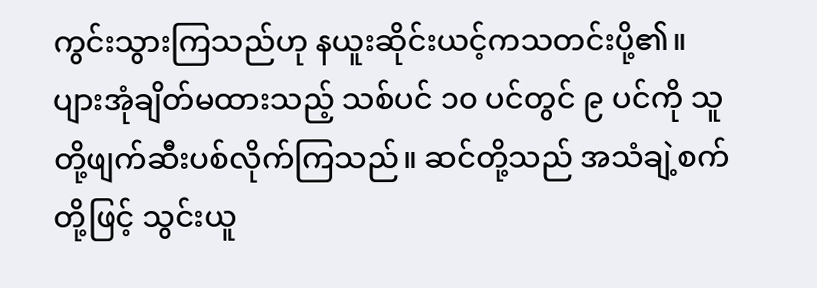ကွင်းသွားကြသည်ဟု နယူးဆိုင်းယင့်ကသတင်းပို့၏။ ပျားအုံချိတ်မထားသည့် သစ်ပင် ၁၀ ပင်တွင် ၉ ပင်ကို သူတို့ဖျက်ဆီးပစ်လိုက်ကြသည်။ ဆင်တို့သည် အသံချဲ့စက်တို့ဖြင့် သွင်းယူ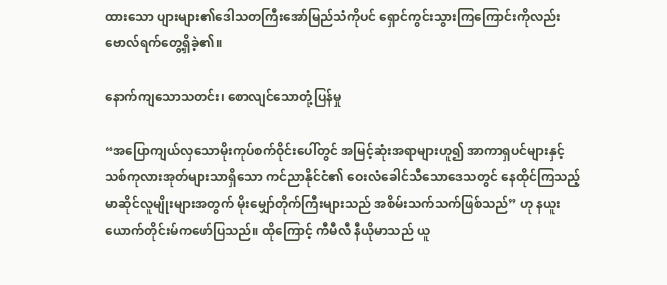ထားသော ပျားများ၏ဒေါသတကြီးအော်မြည်သံကိုပင် ရှောင်ကွင်းသွားကြကြောင်းကိုလည်း ဗောလ်ရက်တွေ့ရှိခဲ့၏။

နောက်ကျသောသတင်း၊ စောလျင်သောတုံ့ပြန်မှု

“အပြောကျယ်လှသောမိုးကုပ်စက်ဝိုင်းပေါ်တွင် အမြင့်ဆုံးအရာများဟူ၍ အာကာရှပင်များနှင့် သစ်ကုလားအုတ်များသာရှိသော ကင်ညာနိုင်ငံ၏ ဝေးလံခေါင်သီသောဒေသတွင် နေထိုင်ကြသည့် မာဆိုင်လူမျိုးများအတွက် မိုးမျှော်တိုက်ကြီးများသည် အစိမ်းသက်သက်ဖြစ်သည်” ဟု နယူးယောက်တိုင်းမ်ကဖော်ပြသည်။ ထိုကြောင့် ကီမီလီ နီယိုမာသည် ယူ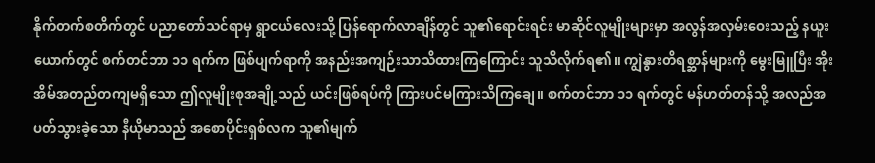နိုက်တက်စတိက်တွင် ပညာတော်သင်ရာမှ ရွာငယ်လေးသို့ ပြန်ရောက်လာချိန်တွင် သူ၏ရောင်းရင်း မာဆိုင်လူမျိုးများမှာ အလွန်အလှမ်းဝေးသည့် နယူးယောက်တွင် စက်တင်ဘာ ၁၁ ရက်က ဖြစ်ပျက်ရာကို အနည်းအကျဉ်းသာသိထားကြကြောင်း သူသိလိုက်ရ၏။ ကျွဲနွားတိရစ္ဆာန်များကို မွေးမြူပြီး အိုးအိမ်အတည်တကျမရှိသော ဤလူမျိုးစုအချို့သည် ယင်းဖြစ်ရပ်ကို ကြားပင်မကြားသိကြချေ။ စက်တင်ဘာ ၁၁ ရက်တွင် မန်ဟတ်တန်သို့ အလည်အပတ်သွားခဲ့သော နီယိုမာသည် အစောပိုင်းရှစ်လက သူ၏မျက်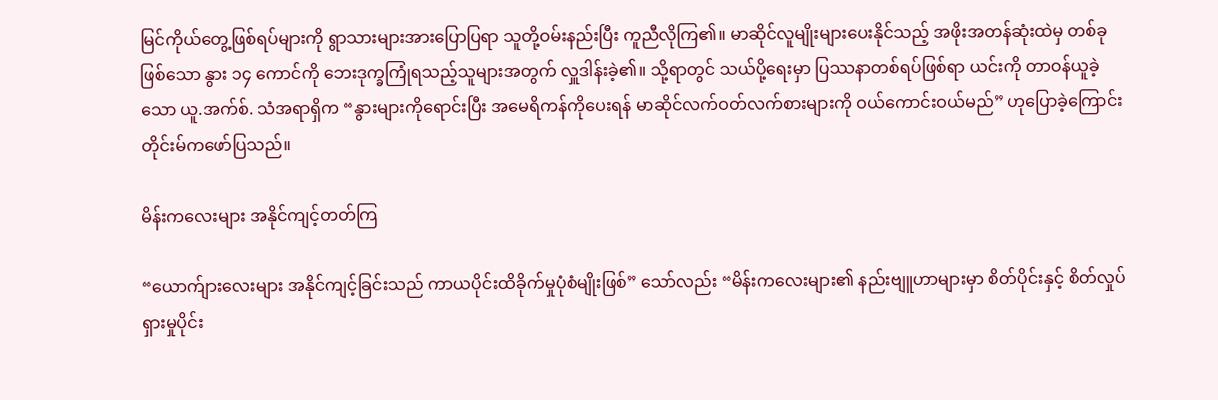မြင်ကိုယ်တွေ့ဖြစ်ရပ်များကို ရွာသားများအားပြောပြရာ သူတို့ဝမ်းနည်းပြီး ကူညီလိုကြ၏။ မာဆိုင်လူမျိုးများပေးနိုင်သည့် အဖိုးအတန်ဆုံးထဲမှ တစ်ခုဖြစ်သော နွား ၁၄ ကောင်ကို ဘေးဒုက္ခကြုံရသည့်သူများအတွက် လှူဒါန်းခဲ့၏။ သို့ရာတွင် သယ်ပို့ရေးမှာ ပြဿနာတစ်ရပ်ဖြစ်ရာ ယင်းကို တာဝန်ယူခဲ့သော ယူ.အက်စ်. သံအရာရှိက “နွားများကိုရောင်းပြီး အမေရိကန်ကိုပေးရန် မာဆိုင်လက်ဝတ်လက်စားများကို ဝယ်ကောင်းဝယ်မည်” ဟုပြောခဲ့ကြောင်း တိုင်းမ်ကဖော်ပြသည်။

မိန်းကလေးများ အနိုင်ကျင့်တတ်ကြ

“ယောက်ျားလေးများ အနိုင်ကျင့်ခြင်းသည် ကာယပိုင်းထိခိုက်မှုပုံစံမျိုးဖြစ်” သော်လည်း “မိန်းကလေးများ၏ နည်းဗျူဟာများမှာ စိတ်ပိုင်းနှင့် စိတ်လှုပ်ရှားမှုပိုင်း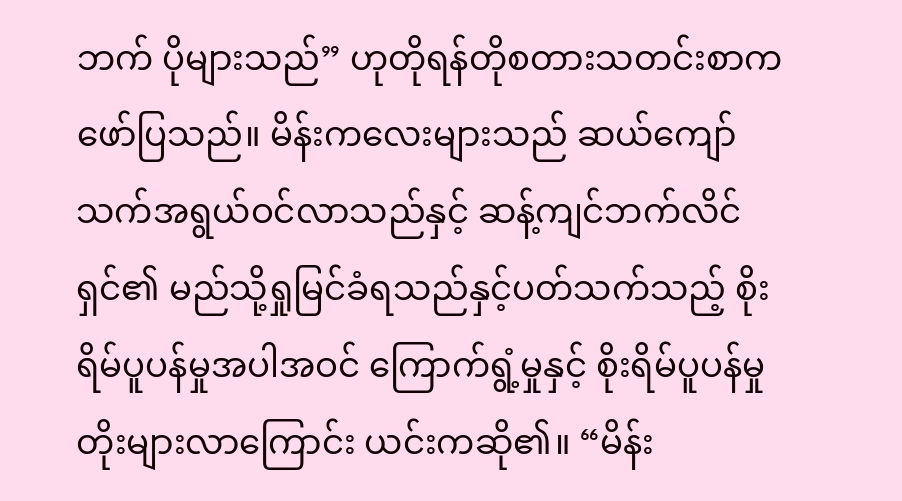ဘက် ပိုများသည်” ဟုတိုရန်တိုစတားသတင်းစာက ဖော်ပြသည်။ မိန်းကလေးများသည် ဆယ်ကျော်သက်အရွယ်ဝင်လာသည်နှင့် ဆန့်ကျင်ဘက်လိင်ရှင်၏ မည်သို့ရှုမြင်ခံရသည်နှင့်ပတ်သက်သည့် စိုးရိမ်ပူပန်မှုအပါအဝင် ကြောက်ရွံ့မှုနှင့် စိုးရိမ်ပူပန်မှု တိုးများလာကြောင်း ယင်းကဆို၏။ “မိန်း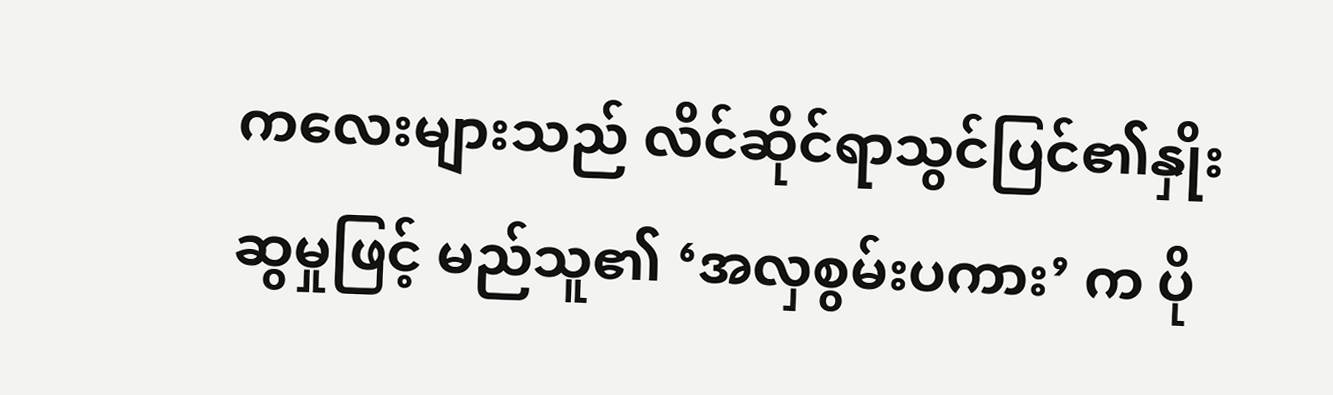ကလေးများသည် လိင်ဆိုင်ရာသွင်ပြင်၏နှိုးဆွမှုဖြင့် မည်သူ၏ ‘အလှစွမ်းပကား’ က ပို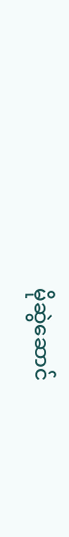မိုဆွဲဆောင်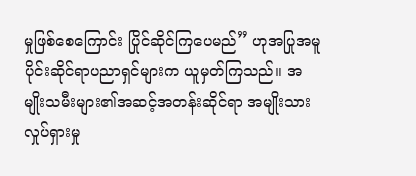မှုဖြစ်စေကြောင်း ပြိုင်ဆိုင်ကြပေမည်” ဟုအပြုအမူပိုင်းဆိုင်ရာပညာရှင်များက ယူမှတ်ကြသည်။ အမျိုးသမီးများ၏အဆင့်အတန်းဆိုင်ရာ အမျိုးသားလှုပ်ရှားမှု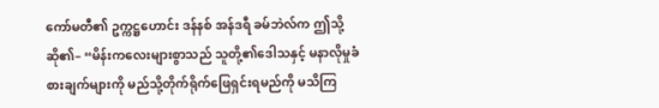ကော်မတီ၏ ဥက္ကဋ္ဌဟောင်း ဒန်နစ် အန်ဒရီ ခမ်ဘဲလ်က ဤသို့ဆို၏– “မိန်းကလေးများစွာသည် သူတို့၏ဒေါသနှင့် မနာလိုမှုခံစားချက်များကို မည်သို့တိုက်ရိုက်ဖြေရှင်းရမည်ကို မသိကြ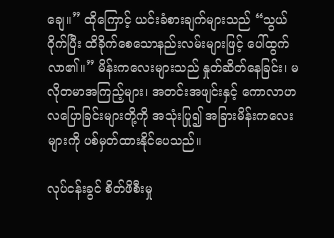ချေ။” ထိုကြောင့် ယင်းခံစားချက်များသည် “သွယ်ဝိုက်ပြီး ထိခိုက်စေသောနည်းလမ်းများဖြင့် ပေါ်ထွက်လာ၏။” မိန်းကလေးများသည် နှုတ်ဆိတ်နေခြင်း၊ မလိုတမာအကြည့်များ၊ အတင်းအဖျင်းနှင့် ကောလာဟလပြောခြင်းများတို့ကို အသုံးပြု၍ အခြားမိန်းကလေးများကို ပစ်မှတ်ထားနိုင်ပေသည်။

လုပ်ငန်းခွင် စိတ်ဖိစီးမှု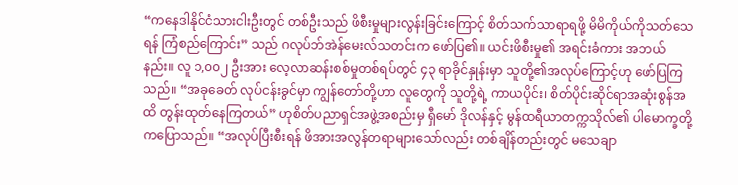“ကနေဒါနိုင်ငံသားငါးဦးတွင် တစ်ဦးသည် ဖိစီးမှုများလွန်းခြင်းကြောင့် စိတ်သက်သာရာရဖို့ မိမိကိုယ်ကိုသတ်သေရန် ကြံစည်ကြောင်း” သည် ဂလုပ်ဘ်အဲန်မေးလ်သတင်းက ဖော်ပြ၏။ ယင်းဖိစီးမှု၏ အရင်းခံကား အဘယ်နည်း။ လူ ၁,၀၀၂ ဦးအား လေ့လာဆန်းစစ်မှုတစ်ရပ်တွင် ၄၃ ရာခိုင်နှုန်းမှာ သူတို့၏အလုပ်ကြောင့်ဟု ဖော်ပြကြသည်။ “အခုခေတ် လုပ်ငန်းခွင်မှာ ကျွန်တော်တို့ဟာ လူတွေကို သူတို့ရဲ့ ကာယပိုင်း၊ စိတ်ပိုင်းဆိုင်ရာအဆုံးစွန်အထိ တွန်းထုတ်နေကြတယ်” ဟုစိတ်ပညာရှင်အဖွဲ့အစည်းမှ ရှီမော် ဒိုလန်နှင့် မွန်ထရီယာတက္ကသိုလ်၏ ပါမောက္ခတို့ကပြောသည်။ “အလုပ်ပြီးစီးရန် ဖိအားအလွန်တရာများသော်လည်း တစ်ချိန်တည်းတွင် မသေချာ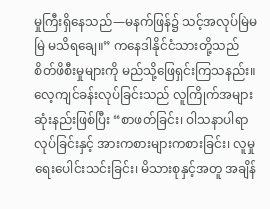မှုကြီးရှိနေသည်—မနက်ဖြန်၌ သင့်အလုပ်မြဲမမြဲ မသိရချေ။” ကနေဒါနိုင်ငံသားတို့သည် စိတ်ဖိစီးမှုများကို မည်သို့ဖြေရှင်းကြသနည်း။ လေ့ကျင်ခန်းလုပ်ခြင်းသည် လူကြိုက်အများဆုံးနည်းဖြစ်ပြီး “စာဖတ်ခြင်း၊ ဝါသနာပါရာလုပ်ခြင်းနှင့် အားကစားများကစားခြင်း၊ လူမှုရေးပေါင်းသင်းခြင်း၊ မိသားစုနှင့်အတူ အချိန်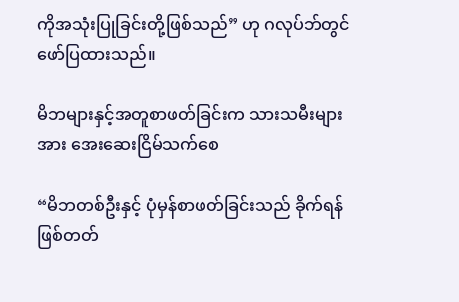ကိုအသုံးပြုခြင်းတို့ဖြစ်သည်” ဟု ဂလုပ်ဘ်တွင် ဖော်ပြထားသည်။

မိဘများနှင့်အတူစာဖတ်ခြင်းက သားသမီးများအား အေးဆေးငြိမ်သက်စေ

“မိဘတစ်ဦးနှင့် ပုံမှန်စာဖတ်ခြင်းသည် ခိုက်ရန်ဖြစ်တတ်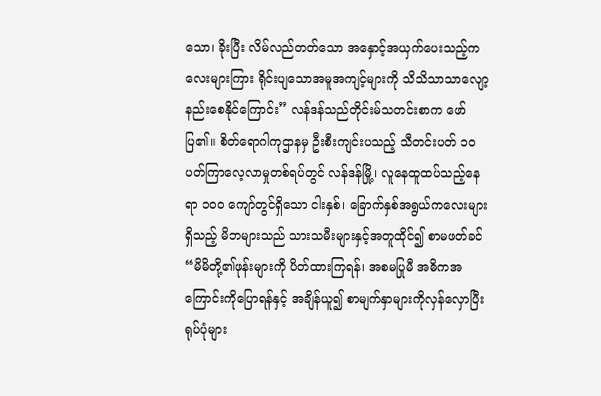သော၊ ခိုးပြီး လိမ်လည်တတ်သော အနှောင့်အယှက်ပေးသည့်ကလေးများကြား ရိုင်းပျသောအမူအကျင့်များကို သိသိသာသာလျော့နည်းစေနိုင်ကြောင်း” လန်ဒန်သည်တိုင်းမ်သတင်းစာက ဖော်ပြ၏။ စိတ်ရောဂါကုဌာနမှ ဦးစီးကျင်းပသည့် သီတင်းပတ် ၁၀ ပတ်ကြာလေ့လာမှုတစ်ရပ်တွင် လန်ဒန်မြို့၊ လူနေထူထပ်သည့်နေရာ ၁၀၀ ကျော်တွင်ရှိသော ငါးနှစ်၊ ခြောက်နှစ်အရွယ်ကလေးများရှိသည့် မိဘများသည် သားသမီးများနှင့်အတူထိုင်၍ စာမဖတ်ခင် “မိမိတို့၏ဖုန်းများကို ပိတ်ထားကြရန်၊ အစမပြုမီ အဓိကအကြောင်းကိုပြောရန်နှင့် အချိန်ယူ၍ စာမျက်နှာများကိုလှန်လှောပြီး ရုပ်ပုံများ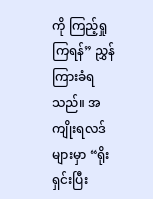ကို ကြည့်ရှုကြရန်” ညွှန်ကြားခံရသည်။ အကျိုးရလဒ်များမှာ “ရိုးရှင်းပြီး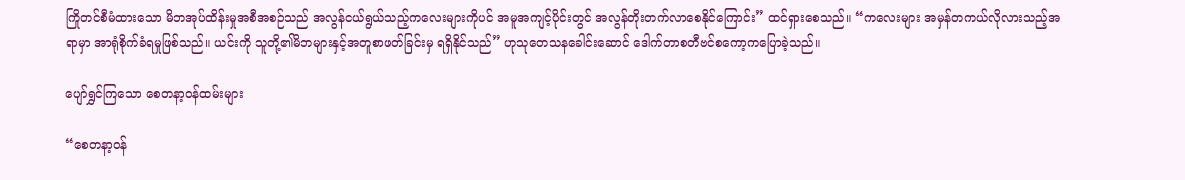ကြိုတင်စီမံထားသော မိဘအုပ်ထိန်းမှုအစီအစဉ်သည် အလွန်ငယ်ရွယ်သည့်ကလေးများကိုပင် အမူအကျင့်ပိုင်းတွင် အလွန်တိုးတက်လာစေနိုင်ကြောင်း” ထင်ရှားစေသည်။ “ကလေးများ အမှန်တကယ်လိုလားသည့်အရာမှာ အာရုံစိုက်ခံရမှုဖြစ်သည်။ ယင်းကို သူတို့၏မိဘများနှင့်အတူစာဖတ်ခြင်းမှ ရရှိနိုင်သည်” ဟုသုတေသနခေါင်းဆောင် ဒေါက်တာစတီဗင်စကော့ကပြောခဲ့သည်။

ပျော်ရွှင်ကြသော စေတနာ့ဝန်ထမ်းများ

“စေတနာ့ဝန်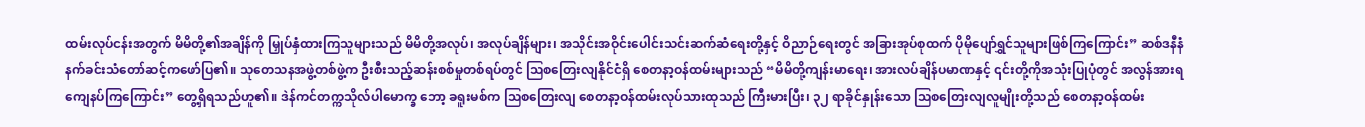ထမ်းလုပ်ငန်းအတွက် မိမိတို့၏အချိန်ကို မြှုပ်နှံထားကြသူများသည် မိမိတို့အလုပ်၊ အလုပ်ချိန်များ၊ အသိုင်းအဝိုင်းပေါင်းသင်းဆက်ဆံရေးတို့နှင့် ဝိညာဉ်ရေးတွင် အခြားအုပ်စုထက် ပိုမိုပျော်ရွှင်သူများဖြစ်ကြကြောင်း” ဆစ်ဒနီနံနက်ခင်းသံတော်ဆင့်ကဖော်ပြ၏။ သုတေသနအဖွဲ့တစ်ဖွဲ့က ဦးစီးသည့်ဆန်းစစ်မှုတစ်ရပ်တွင် ဩစတြေးလျနိုင်ငံရှိ စေတနာ့ဝန်ထမ်းများသည် “မိမိတို့ကျန်းမာရေး၊ အားလပ်ချိန်ပမာဏနှင့် ၎င်းတို့ကိုအသုံးပြုပုံတွင် အလွန်အားရကျေနပ်ကြကြောင်း” တွေ့ရှိရသည်ဟူ၏။ ဒဲန်ကင်တက္ကသိုလ်ပါမောက္ခ ဘော့ ခရူးမစ်က ဩစတြေးလျ စေတနာ့ဝန်ထမ်းလုပ်သားထုသည် ကြီးမားပြီး၊ ၃၂ ရာခိုင်နှုန်းသော ဩစတြေးလျလူမျိုးတို့သည် စေတနာ့ဝန်ထမ်း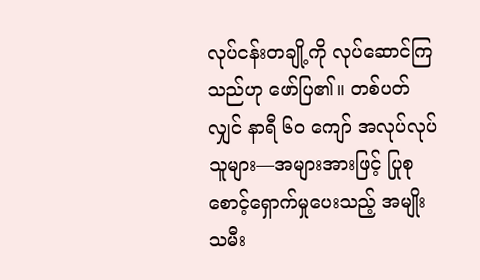လုပ်ငန်းတချို့ကို လုပ်ဆောင်ကြသည်ဟု ဖော်ပြ၏။ တစ်ပတ်လျှင် နာရီ ၆၀ ကျော် အလုပ်လုပ်သူများ—အများအားဖြင့် ပြုစုစောင့်ရှောက်မှုပေးသည့် အမျိုးသမီး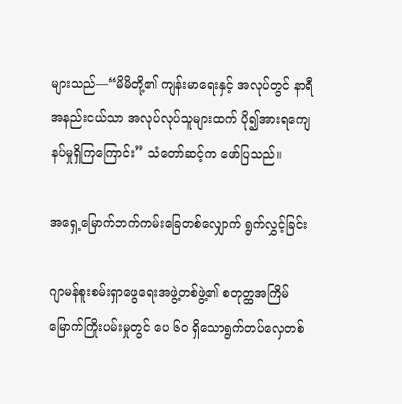များသည်—“မိမိတို့၏ ကျန်းမာရေးနှင့် အလုပ်တွင် နာရီအနည်းငယ်သာ အလုပ်လုပ်သူများထက် ပို၍အားရကျေနပ်မှုရှိကြကြောင်း” သံတော်ဆင့်က ဖော်ပြသည်။

အရှေ့မြောက်ဘက်ကမ်းခြေတစ်လျှောက် ရွက်လွှင့်ခြင်း

ဂျာမန်စူးစမ်းရှာဖွေရေးအဖွဲ့တစ်ဖွဲ့၏ စတုတ္ထအကြိမ်မြောက်ကြိုးပမ်းမှုတွင် ပေ ၆၀ ရှိသောရွက်တပ်လှေတစ်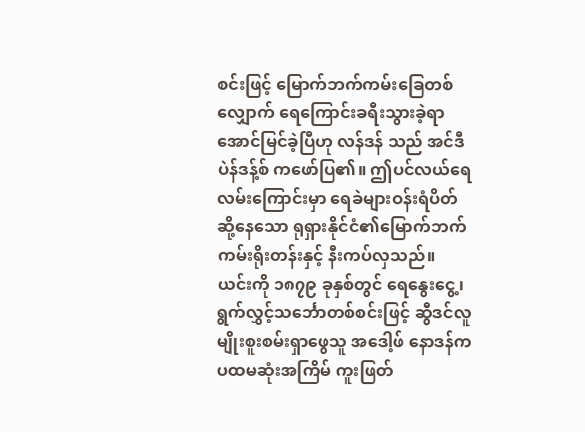စင်းဖြင့် မြောက်ဘက်ကမ်းခြေတစ်လျှောက် ရေကြောင်းခရီးသွားခဲ့ရာ အောင်မြင်ခဲ့ပြီဟု လန်ဒန် သည် အင်ဒီပဲန်ဒန့်စ် ကဖော်ပြ၏။ ဤပင်လယ်ရေလမ်းကြောင်းမှာ ရေခဲများဝန်းရံပိတ်ဆို့နေသော ရုရှားနိုင်ငံ၏မြောက်ဘက်ကမ်းရိုးတန်းနှင့် နီးကပ်လှသည်။ ယင်းကို ၁၈၇၉ ခုနှစ်တွင် ရေနွေးငွေ့၊ ရွက်လွှင့်သင်္ဘောတစ်စင်းဖြင့် ဆွီဒင်လူမျိုးစူးစမ်းရှာဖွေသူ အဒေါ့ဖ် နောဒန်က ပထမဆုံးအကြိမ် ကူးဖြတ်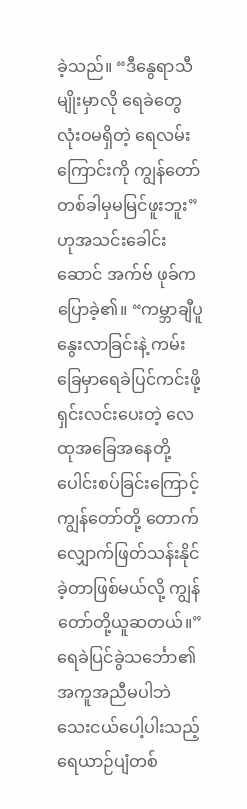ခဲ့သည်။ “ဒီနွေရာသီမျိုးမှာလို ရေခဲတွေလုံးဝမရှိတဲ့ ရေလမ်းကြောင်းကို ကျွန်တော်တစ်ခါမှမမြင်ဖူးဘူး” ဟုအသင်းခေါင်းဆောင် အက်ဗ် ဖုခ်ကပြောခဲ့၏။ “ကမ္ဘာချီပူနွေးလာခြင်းနဲ့ ကမ်းခြေမှာရေခဲပြင်ကင်းဖို့ ရှင်းလင်းပေးတဲ့ လေထုအခြေအနေတို့ ပေါင်းစပ်ခြင်းကြောင့် ကျွန်တော်တို့ တောက်လျှောက်ဖြတ်သန်းနိုင်ခဲ့တာဖြစ်မယ်လို့ ကျွန်တော်တို့ယူဆတယ်။” ရေခဲပြင်ခွဲသင်္ဘော၏အကူအညီမပါဘဲ သေးငယ်ပေါ့ပါးသည့် ရေယာဉ်ပျံတစ်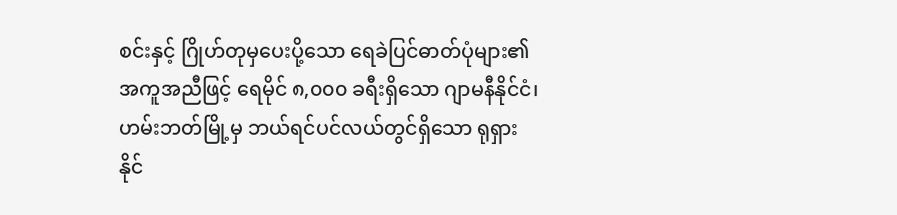စင်းနှင့် ဂြိုဟ်တုမှပေးပို့သော ရေခဲပြင်ဓာတ်ပုံများ၏အကူအညီဖြင့် ရေမိုင် ၈,၀၀၀ ခရီးရှိသော ဂျာမနီနိုင်ငံ၊ ဟမ်းဘတ်မြို့မှ ဘယ်ရင်ပင်လယ်တွင်ရှိသော ရုရှားနိုင်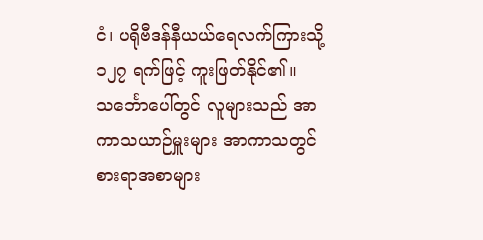ငံ၊ ပရိုဗီဒန်နီယယ်ရေလက်ကြားသို့ ၁၂၇ ရက်ဖြင့် ကူးဖြတ်နိုင်၏။ သင်္ဘောပေါ်တွင် လူများသည် အာကာသယာဉ်မှူးများ အာကာသတွင် စားရာအစာများ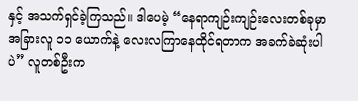နှင့် အသက်ရှင်ခဲ့ကြသည်။ ဒါပေမဲ့ “နေရာကျဉ်းကျဉ်းလေးတစ်ခုမှာ အခြားလူ ၁၁ ယောက်နဲ့ လေးလကြာနေထိုင်ရတာက အခက်ခဲဆုံးပါပဲ” လူတစ်ဦးက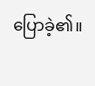ပြောခဲ့၏။